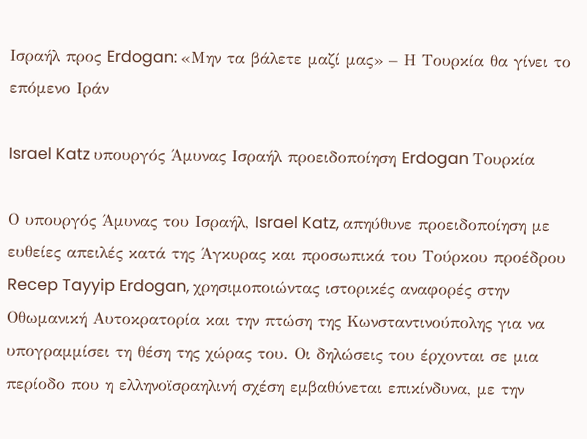Ισραήλ προς Erdogan: «Μην τα βάλετε μαζί μας» – Η Τουρκία θα γίνει το επόμενο Ιράν

Israel Katz υπουργός Άμυνας Ισραήλ προειδοποίηση Erdogan Τουρκία

Ο υπουργός Άμυνας του Ισραήλ, Israel Katz, απηύθυνε προειδοποίηση με ευθείες απειλές κατά της Άγκυρας και προσωπικά του Τούρκου προέδρου Recep Tayyip Erdogan, χρησιμοποιώντας ιστορικές αναφορές στην Οθωμανική Αυτοκρατορία και την πτώση της Κωνσταντινούπολης για να υπογραμμίσει τη θέση της χώρας του. Οι δηλώσεις του έρχονται σε μια περίοδο που η ελληνοϊσραηλινή σχέση εμβαθύνεται επικίνδυνα, με την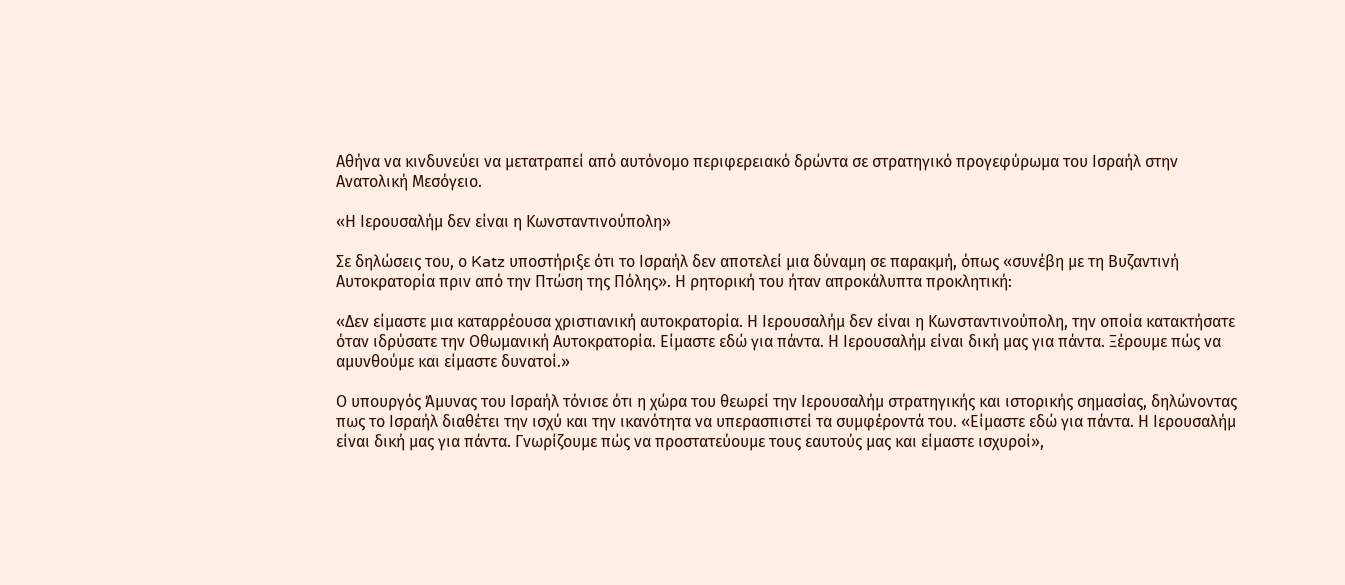Αθήνα να κινδυνεύει να μετατραπεί από αυτόνομο περιφερειακό δρώντα σε στρατηγικό προγεφύρωμα του Ισραήλ στην Ανατολική Μεσόγειο.

«Η Ιερουσαλήμ δεν είναι η Κωνσταντινούπολη»

Σε δηλώσεις του, ο Katz υποστήριξε ότι το Ισραήλ δεν αποτελεί μια δύναμη σε παρακμή, όπως «συνέβη με τη Βυζαντινή Αυτοκρατορία πριν από την Πτώση της Πόλης». Η ρητορική του ήταν απροκάλυπτα προκλητική:

«Δεν είμαστε μια καταρρέουσα χριστιανική αυτοκρατορία. Η Ιερουσαλήμ δεν είναι η Κωνσταντινούπολη, την οποία κατακτήσατε όταν ιδρύσατε την Οθωμανική Αυτοκρατορία. Είμαστε εδώ για πάντα. Η Ιερουσαλήμ είναι δική μας για πάντα. Ξέρουμε πώς να αμυνθούμε και είμαστε δυνατοί.»

Ο υπουργός Άμυνας του Ισραήλ τόνισε ότι η χώρα του θεωρεί την Ιερουσαλήμ στρατηγικής και ιστορικής σημασίας, δηλώνοντας πως το Ισραήλ διαθέτει την ισχύ και την ικανότητα να υπερασπιστεί τα συμφέροντά του. «Είμαστε εδώ για πάντα. Η Ιερουσαλήμ είναι δική μας για πάντα. Γνωρίζουμε πώς να προστατεύουμε τους εαυτούς μας και είμαστε ισχυροί»,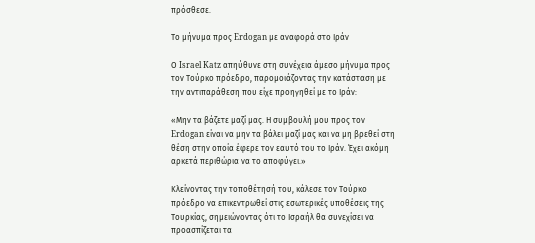πρόσθεσε.

Το μήνυμα προς Erdogan με αναφορά στο Ιράν

Ο Israel Katz απηύθυνε στη συνέχεια άμεσο μήνυμα προς τον Τούρκο πρόεδρο, παρομοιάζοντας την κατάσταση με την αντιπαράθεση που είχε προηγηθεί με το Ιράν:

«Μην τα βάζετε μαζί μας. Η συμβουλή μου προς τον Erdogan είναι να μην τα βάλει μαζί μας και να μη βρεθεί στη θέση στην οποία έφερε τον εαυτό του το Ιράν. Έχει ακόμη αρκετά περιθώρια να το αποφύγει.»

Κλείνοντας την τοποθέτησή του, κάλεσε τον Τούρκο πρόεδρο να επικεντρωθεί στις εσωτερικές υποθέσεις της Τουρκίας, σημειώνοντας ότι το Ισραήλ θα συνεχίσει να προασπίζεται τα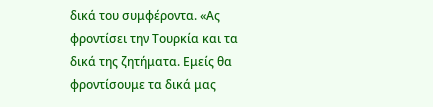δικά του συμφέροντα. «Ας φροντίσει την Τουρκία και τα δικά της ζητήματα. Εμείς θα φροντίσουμε τα δικά μας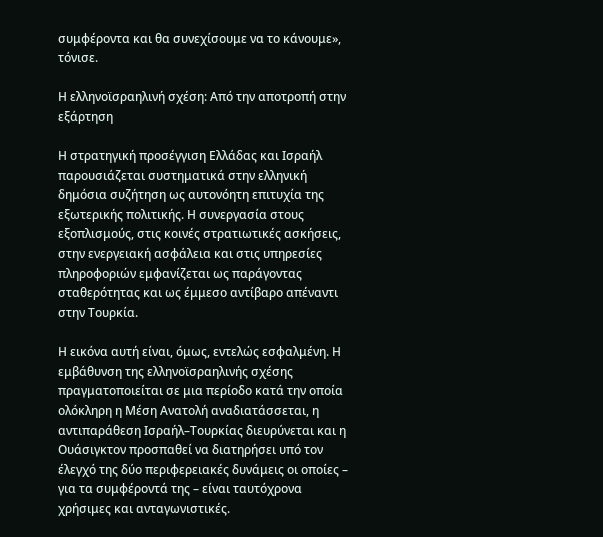συμφέροντα και θα συνεχίσουμε να το κάνουμε», τόνισε.

Η ελληνοϊσραηλινή σχέση: Από την αποτροπή στην εξάρτηση

Η στρατηγική προσέγγιση Ελλάδας και Ισραήλ παρουσιάζεται συστηματικά στην ελληνική δημόσια συζήτηση ως αυτονόητη επιτυχία της εξωτερικής πολιτικής. Η συνεργασία στους εξοπλισμούς, στις κοινές στρατιωτικές ασκήσεις, στην ενεργειακή ασφάλεια και στις υπηρεσίες πληροφοριών εμφανίζεται ως παράγοντας σταθερότητας και ως έμμεσο αντίβαρο απέναντι στην Τουρκία.

Η εικόνα αυτή είναι, όμως, εντελώς εσφαλμένη. Η εμβάθυνση της ελληνοϊσραηλινής σχέσης πραγματοποιείται σε μια περίοδο κατά την οποία ολόκληρη η Μέση Ανατολή αναδιατάσσεται, η αντιπαράθεση Ισραήλ–Τουρκίας διευρύνεται και η Ουάσιγκτον προσπαθεί να διατηρήσει υπό τον έλεγχό της δύο περιφερειακές δυνάμεις οι οποίες – για τα συμφέροντά της – είναι ταυτόχρονα χρήσιμες και ανταγωνιστικές.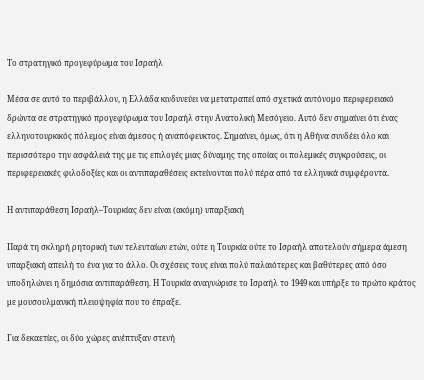Το στρατηγικό προγεφύρωμα του Ισραήλ

Μέσα σε αυτό το περιβάλλον, η Ελλάδα κινδυνεύει να μετατραπεί από σχετικά αυτόνομο περιφερειακό δρώντα σε στρατηγικό προγεφύρωμα του Ισραήλ στην Ανατολική Μεσόγειο. Αυτό δεν σημαίνει ότι ένας ελληνοτουρκικός πόλεμος είναι άμεσος ή αναπόφευκτος. Σημαίνει, όμως, ότι η Αθήνα συνδέει όλο και περισσότερο την ασφάλειά της με τις επιλογές μιας δύναμης της οποίας οι πολεμικές συγκρούσεις, οι περιφερειακές φιλοδοξίες και οι αντιπαραθέσεις εκτείνονται πολύ πέρα από τα ελληνικά συμφέροντα.

Η αντιπαράθεση Ισραήλ–Τουρκίας δεν είναι (ακόμη) υπαρξιακή

Παρά τη σκληρή ρητορική των τελευταίων ετών, ούτε η Τουρκία ούτε το Ισραήλ αποτελούν σήμερα άμεση υπαρξιακή απειλή το ένα για το άλλο. Οι σχέσεις τους είναι πολύ παλαιότερες και βαθύτερες από όσο υποδηλώνει η δημόσια αντιπαράθεση. Η Τουρκία αναγνώρισε το Ισραήλ το 1949 και υπήρξε το πρώτο κράτος με μουσουλμανική πλειοψηφία που το έπραξε.

Για δεκαετίες, οι δύο χώρες ανέπτυξαν στενή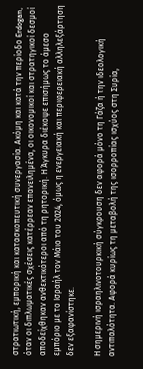στρατιωτική, εμπορική και κατασκοπευτική συνεργασία. Ακόμη και κατά την περίοδο Erdogan, όταν οι διπλωματικές σχέσεις κατέρρεαν επανειλημένα, οι οικονομικοί και στρατηγικοί δεσμοί αποδείχθηκαν ανθεκτικότεροι από τη ρητορική. Η Άγκυρα διέκοψε επισήμως το άμεσο εμπόριο με το Ισραήλ τον Μάιο του 2024, όμως η ενεργειακή και περιφερειακή αλληλεξάρτηση δεν εξαφανίστηκε.

Η σημερινή ισραηλινοτουρκική σύγκρουση δεν αφορά μόνο τη Γάζα ή την ιδεολογική αντιπαλότητα. Αφορά κυρίως τη μεταβολή της ισορροπίας ισχύος στη Συρία,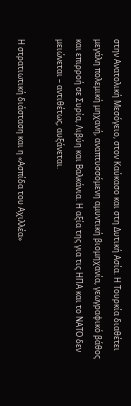στην Ανατολική Μεσόγειο, στον Καύκασο και στη Δυτική Ασία. Η Τουρκία διαθέτει μεγάλη πολεμική μηχανή, αναπτυσσόμενη αμυντική βιομηχανία, γεωγραφικό βάθος και επιρροή σε Συρία, Λιβύη και Βαλκάνια. Η αξία της για τις ΗΠΑ και το ΝΑΤΟ δεν μειώνεται – αντιθέτως, αυξάνεται.

Η στρατιωτική διάσταση και η «Ασπίδα του Αχιλλέα»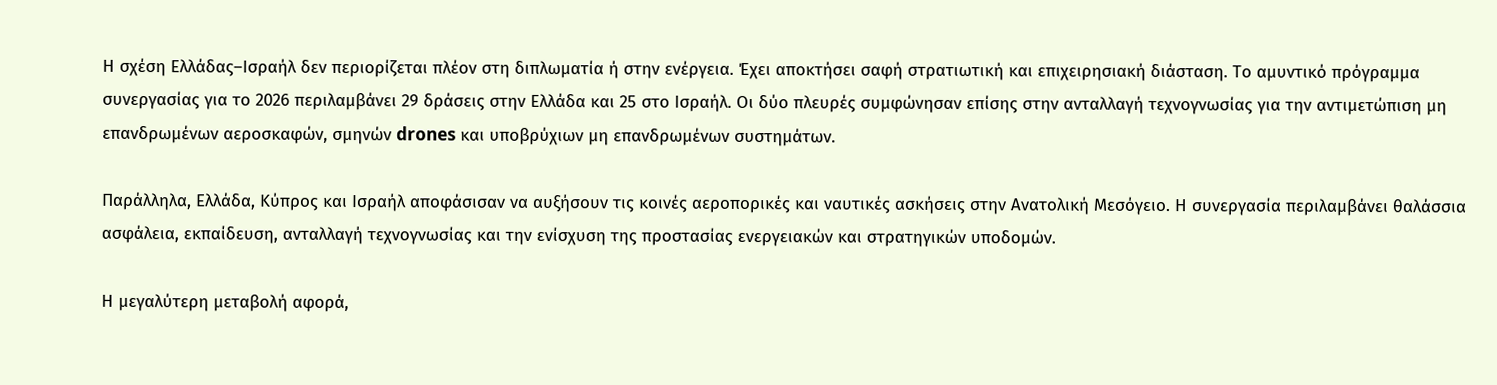Η σχέση Ελλάδας–Ισραήλ δεν περιορίζεται πλέον στη διπλωματία ή στην ενέργεια. Έχει αποκτήσει σαφή στρατιωτική και επιχειρησιακή διάσταση. Το αμυντικό πρόγραμμα συνεργασίας για το 2026 περιλαμβάνει 29 δράσεις στην Ελλάδα και 25 στο Ισραήλ. Οι δύο πλευρές συμφώνησαν επίσης στην ανταλλαγή τεχνογνωσίας για την αντιμετώπιση μη επανδρωμένων αεροσκαφών, σμηνών drones και υποβρύχιων μη επανδρωμένων συστημάτων.

Παράλληλα, Ελλάδα, Κύπρος και Ισραήλ αποφάσισαν να αυξήσουν τις κοινές αεροπορικές και ναυτικές ασκήσεις στην Ανατολική Μεσόγειο. Η συνεργασία περιλαμβάνει θαλάσσια ασφάλεια, εκπαίδευση, ανταλλαγή τεχνογνωσίας και την ενίσχυση της προστασίας ενεργειακών και στρατηγικών υποδομών.

Η μεγαλύτερη μεταβολή αφορά,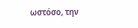ωστόσο, την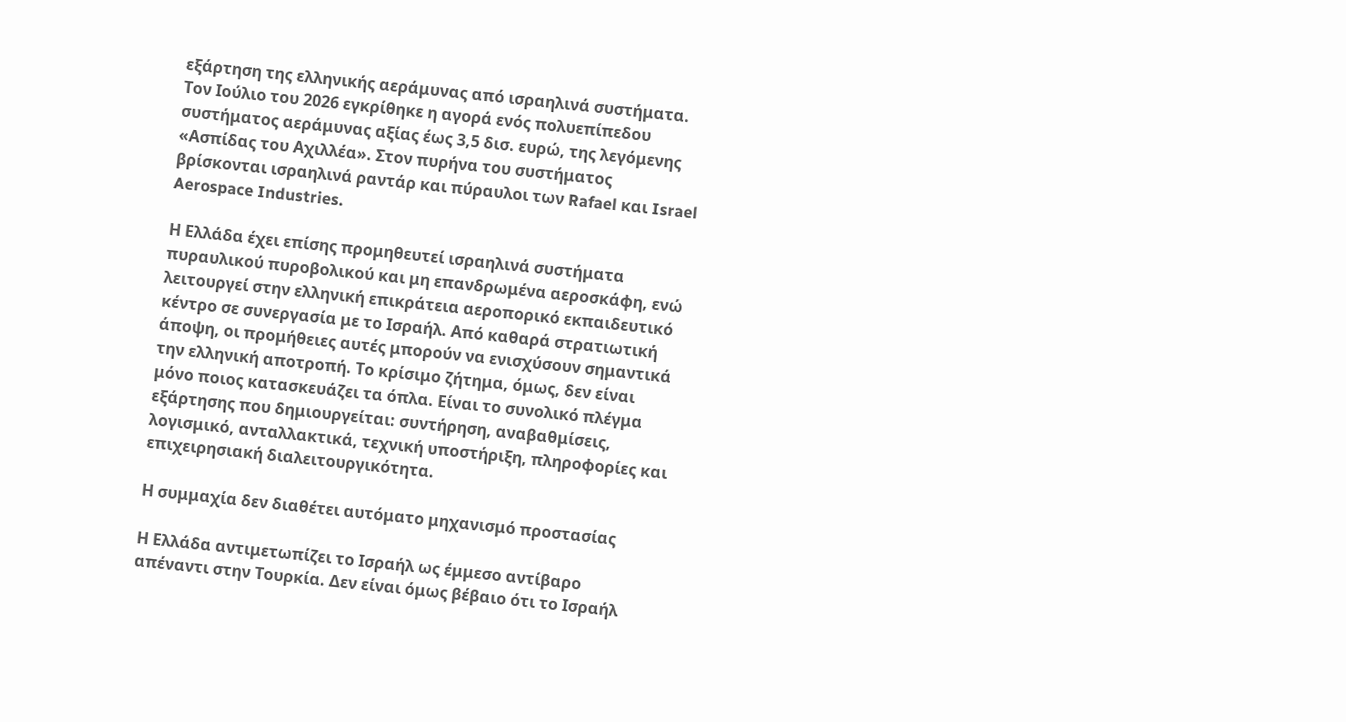εξάρτηση της ελληνικής αεράμυνας από ισραηλινά συστήματα. Τον Ιούλιο του 2026 εγκρίθηκε η αγορά ενός πολυεπίπεδου συστήματος αεράμυνας αξίας έως 3,5 δισ. ευρώ, της λεγόμενης «Ασπίδας του Αχιλλέα». Στον πυρήνα του συστήματος βρίσκονται ισραηλινά ραντάρ και πύραυλοι των Rafael και Israel Aerospace Industries.

Η Ελλάδα έχει επίσης προμηθευτεί ισραηλινά συστήματα πυραυλικού πυροβολικού και μη επανδρωμένα αεροσκάφη, ενώ λειτουργεί στην ελληνική επικράτεια αεροπορικό εκπαιδευτικό κέντρο σε συνεργασία με το Ισραήλ. Από καθαρά στρατιωτική άποψη, οι προμήθειες αυτές μπορούν να ενισχύσουν σημαντικά την ελληνική αποτροπή. Το κρίσιμο ζήτημα, όμως, δεν είναι μόνο ποιος κατασκευάζει τα όπλα. Είναι το συνολικό πλέγμα εξάρτησης που δημιουργείται: συντήρηση, αναβαθμίσεις, λογισμικό, ανταλλακτικά, τεχνική υποστήριξη, πληροφορίες και επιχειρησιακή διαλειτουργικότητα.

Η συμμαχία δεν διαθέτει αυτόματο μηχανισμό προστασίας

Η Ελλάδα αντιμετωπίζει το Ισραήλ ως έμμεσο αντίβαρο απέναντι στην Τουρκία. Δεν είναι όμως βέβαιο ότι το Ισραήλ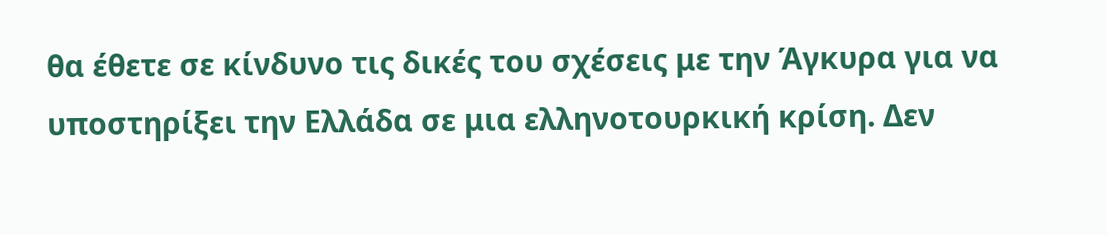θα έθετε σε κίνδυνο τις δικές του σχέσεις με την Άγκυρα για να υποστηρίξει την Ελλάδα σε μια ελληνοτουρκική κρίση. Δεν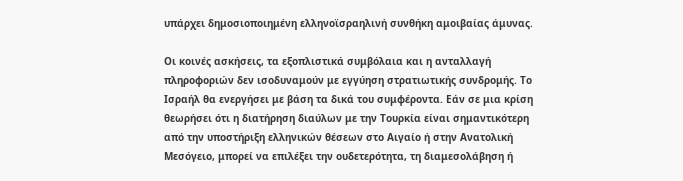υπάρχει δημοσιοποιημένη ελληνοϊσραηλινή συνθήκη αμοιβαίας άμυνας.

Οι κοινές ασκήσεις, τα εξοπλιστικά συμβόλαια και η ανταλλαγή πληροφοριών δεν ισοδυναμούν με εγγύηση στρατιωτικής συνδρομής. Το Ισραήλ θα ενεργήσει με βάση τα δικά του συμφέροντα. Εάν σε μια κρίση θεωρήσει ότι η διατήρηση διαύλων με την Τουρκία είναι σημαντικότερη από την υποστήριξη ελληνικών θέσεων στο Αιγαίο ή στην Ανατολική Μεσόγειο, μπορεί να επιλέξει την ουδετερότητα, τη διαμεσολάβηση ή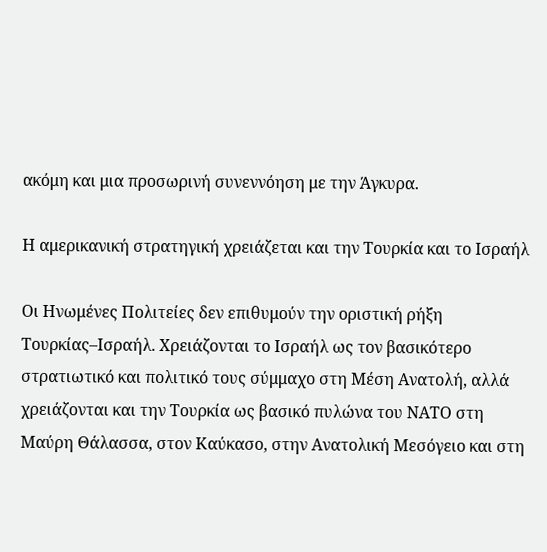ακόμη και μια προσωρινή συνεννόηση με την Άγκυρα.

Η αμερικανική στρατηγική χρειάζεται και την Τουρκία και το Ισραήλ

Οι Ηνωμένες Πολιτείες δεν επιθυμούν την οριστική ρήξη Τουρκίας–Ισραήλ. Χρειάζονται το Ισραήλ ως τον βασικότερο στρατιωτικό και πολιτικό τους σύμμαχο στη Μέση Ανατολή, αλλά χρειάζονται και την Τουρκία ως βασικό πυλώνα του ΝΑΤΟ στη Μαύρη Θάλασσα, στον Καύκασο, στην Ανατολική Μεσόγειο και στη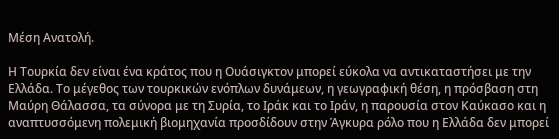Μέση Ανατολή.

Η Τουρκία δεν είναι ένα κράτος που η Ουάσιγκτον μπορεί εύκολα να αντικαταστήσει με την Ελλάδα. Το μέγεθος των τουρκικών ενόπλων δυνάμεων, η γεωγραφική θέση, η πρόσβαση στη Μαύρη Θάλασσα, τα σύνορα με τη Συρία, το Ιράκ και το Ιράν, η παρουσία στον Καύκασο και η αναπτυσσόμενη πολεμική βιομηχανία προσδίδουν στην Άγκυρα ρόλο που η Ελλάδα δεν μπορεί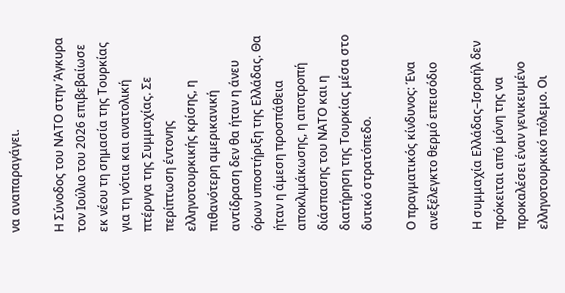να αναπαραγάγει.

Η Σύνοδος του ΝΑΤΟ στην Άγκυρα τον Ιούλιο του 2026 επιβεβαίωσε εκ νέου τη σημασία της Τουρκίας για τη νότια και ανατολική πτέρυγα της Συμμαχίας. Σε περίπτωση έντονης ελληνοτουρκικής κρίσης, η πιθανότερη αμερικανική αντίδραση δεν θα ήταν η άνευ όρων υποστήριξη της Ελλάδας. Θα ήταν η άμεση προσπάθεια αποκλιμάκωσης, η αποτροπή διάσπασης του ΝΑΤΟ και η διατήρηση της Τουρκίας μέσα στο δυτικό στρατόπεδο.

Ο πραγματικός κίνδυνος: Ένα ανεξέλεγκτο θερμό επεισόδιο

Η συμμαχία Ελλάδας–Ισραήλ δεν πρόκειται από μόνη της να προκαλέσει έναν γενικευμένο ελληνοτουρκικό πόλεμο. Οι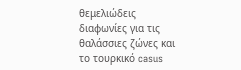θεμελιώδεις διαφωνίες για τις θαλάσσιες ζώνες και το τουρκικό casus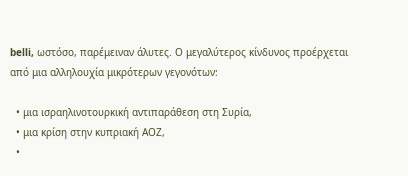belli, ωστόσο, παρέμειναν άλυτες. Ο μεγαλύτερος κίνδυνος προέρχεται από μια αλληλουχία μικρότερων γεγονότων:

  • μια ισραηλινοτουρκική αντιπαράθεση στη Συρία,
  • μια κρίση στην κυπριακή ΑΟΖ,
  •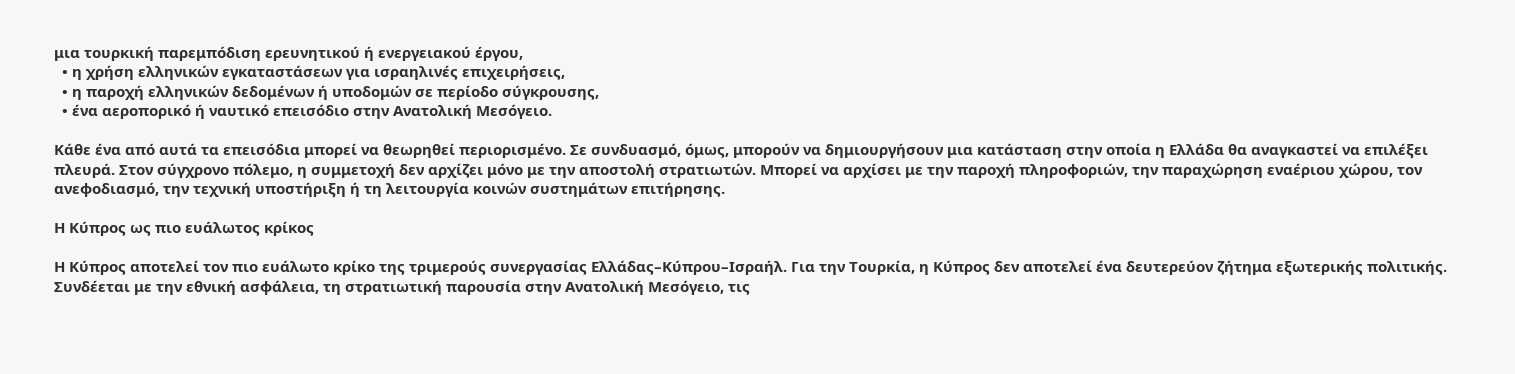μια τουρκική παρεμπόδιση ερευνητικού ή ενεργειακού έργου,
  • η χρήση ελληνικών εγκαταστάσεων για ισραηλινές επιχειρήσεις,
  • η παροχή ελληνικών δεδομένων ή υποδομών σε περίοδο σύγκρουσης,
  • ένα αεροπορικό ή ναυτικό επεισόδιο στην Ανατολική Μεσόγειο.

Κάθε ένα από αυτά τα επεισόδια μπορεί να θεωρηθεί περιορισμένο. Σε συνδυασμό, όμως, μπορούν να δημιουργήσουν μια κατάσταση στην οποία η Ελλάδα θα αναγκαστεί να επιλέξει πλευρά. Στον σύγχρονο πόλεμο, η συμμετοχή δεν αρχίζει μόνο με την αποστολή στρατιωτών. Μπορεί να αρχίσει με την παροχή πληροφοριών, την παραχώρηση εναέριου χώρου, τον ανεφοδιασμό, την τεχνική υποστήριξη ή τη λειτουργία κοινών συστημάτων επιτήρησης.

Η Κύπρος ως πιο ευάλωτος κρίκος

Η Κύπρος αποτελεί τον πιο ευάλωτο κρίκο της τριμερούς συνεργασίας Ελλάδας–Κύπρου–Ισραήλ. Για την Τουρκία, η Κύπρος δεν αποτελεί ένα δευτερεύον ζήτημα εξωτερικής πολιτικής. Συνδέεται με την εθνική ασφάλεια, τη στρατιωτική παρουσία στην Ανατολική Μεσόγειο, τις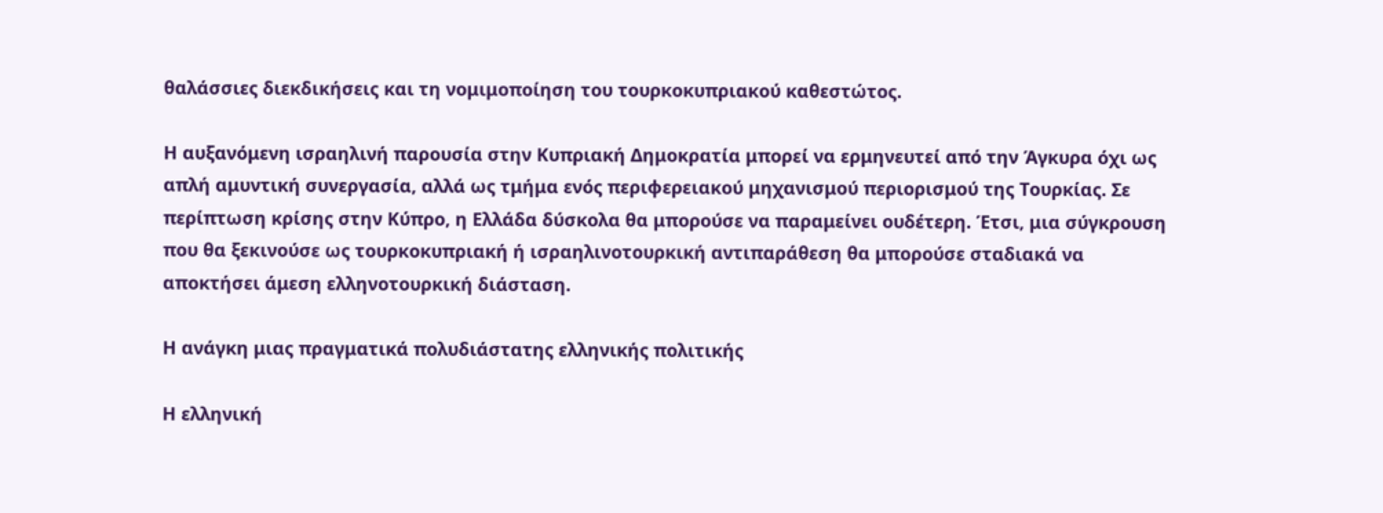θαλάσσιες διεκδικήσεις και τη νομιμοποίηση του τουρκοκυπριακού καθεστώτος.

Η αυξανόμενη ισραηλινή παρουσία στην Κυπριακή Δημοκρατία μπορεί να ερμηνευτεί από την Άγκυρα όχι ως απλή αμυντική συνεργασία, αλλά ως τμήμα ενός περιφερειακού μηχανισμού περιορισμού της Τουρκίας. Σε περίπτωση κρίσης στην Κύπρο, η Ελλάδα δύσκολα θα μπορούσε να παραμείνει ουδέτερη. Έτσι, μια σύγκρουση που θα ξεκινούσε ως τουρκοκυπριακή ή ισραηλινοτουρκική αντιπαράθεση θα μπορούσε σταδιακά να αποκτήσει άμεση ελληνοτουρκική διάσταση.

Η ανάγκη μιας πραγματικά πολυδιάστατης ελληνικής πολιτικής

Η ελληνική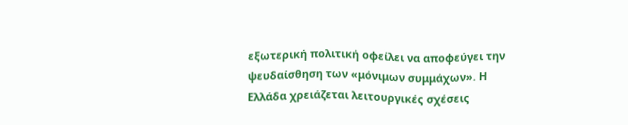εξωτερική πολιτική οφείλει να αποφεύγει την ψευδαίσθηση των «μόνιμων συμμάχων». Η Ελλάδα χρειάζεται λειτουργικές σχέσεις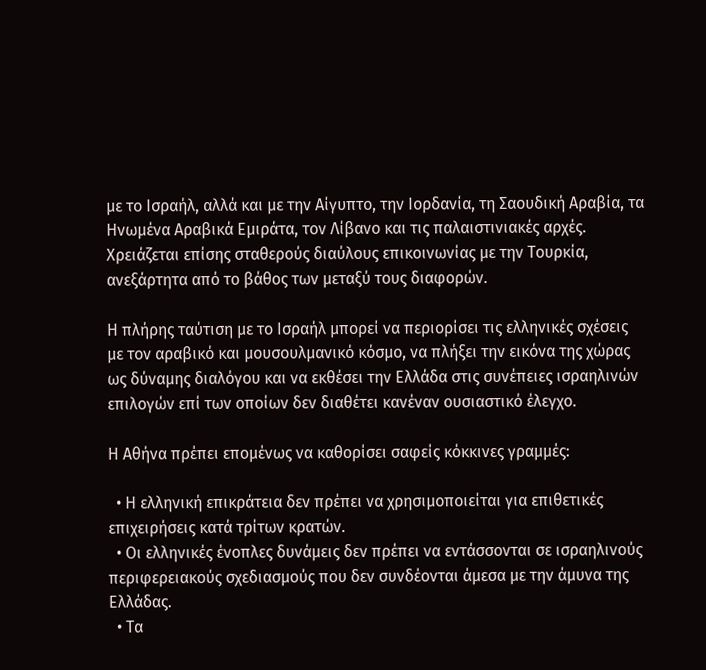με το Ισραήλ, αλλά και με την Αίγυπτο, την Ιορδανία, τη Σαουδική Αραβία, τα Ηνωμένα Αραβικά Εμιράτα, τον Λίβανο και τις παλαιστινιακές αρχές. Χρειάζεται επίσης σταθερούς διαύλους επικοινωνίας με την Τουρκία, ανεξάρτητα από το βάθος των μεταξύ τους διαφορών.

Η πλήρης ταύτιση με το Ισραήλ μπορεί να περιορίσει τις ελληνικές σχέσεις με τον αραβικό και μουσουλμανικό κόσμο, να πλήξει την εικόνα της χώρας ως δύναμης διαλόγου και να εκθέσει την Ελλάδα στις συνέπειες ισραηλινών επιλογών επί των οποίων δεν διαθέτει κανέναν ουσιαστικό έλεγχο.

Η Αθήνα πρέπει επομένως να καθορίσει σαφείς κόκκινες γραμμές:

  • Η ελληνική επικράτεια δεν πρέπει να χρησιμοποιείται για επιθετικές επιχειρήσεις κατά τρίτων κρατών.
  • Οι ελληνικές ένοπλες δυνάμεις δεν πρέπει να εντάσσονται σε ισραηλινούς περιφερειακούς σχεδιασμούς που δεν συνδέονται άμεσα με την άμυνα της Ελλάδας.
  • Τα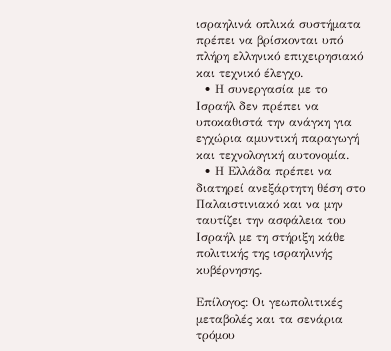ισραηλινά οπλικά συστήματα πρέπει να βρίσκονται υπό πλήρη ελληνικό επιχειρησιακό και τεχνικό έλεγχο.
  • Η συνεργασία με το Ισραήλ δεν πρέπει να υποκαθιστά την ανάγκη για εγχώρια αμυντική παραγωγή και τεχνολογική αυτονομία.
  • Η Ελλάδα πρέπει να διατηρεί ανεξάρτητη θέση στο Παλαιστινιακό και να μην ταυτίζει την ασφάλεια του Ισραήλ με τη στήριξη κάθε πολιτικής της ισραηλινής κυβέρνησης.

Επίλογος: Οι γεωπολιτικές μεταβολές και τα σενάρια τρόμου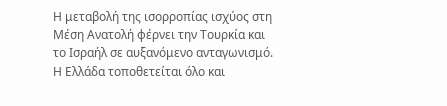Η μεταβολή της ισορροπίας ισχύος στη Μέση Ανατολή φέρνει την Τουρκία και το Ισραήλ σε αυξανόμενο ανταγωνισμό. Η Ελλάδα τοποθετείται όλο και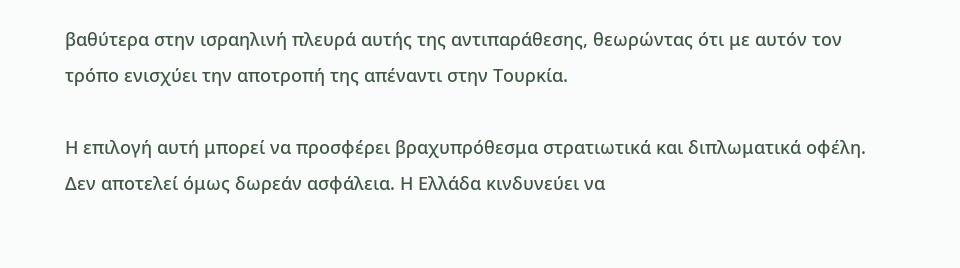βαθύτερα στην ισραηλινή πλευρά αυτής της αντιπαράθεσης, θεωρώντας ότι με αυτόν τον τρόπο ενισχύει την αποτροπή της απέναντι στην Τουρκία.

Η επιλογή αυτή μπορεί να προσφέρει βραχυπρόθεσμα στρατιωτικά και διπλωματικά οφέλη. Δεν αποτελεί όμως δωρεάν ασφάλεια. Η Ελλάδα κινδυνεύει να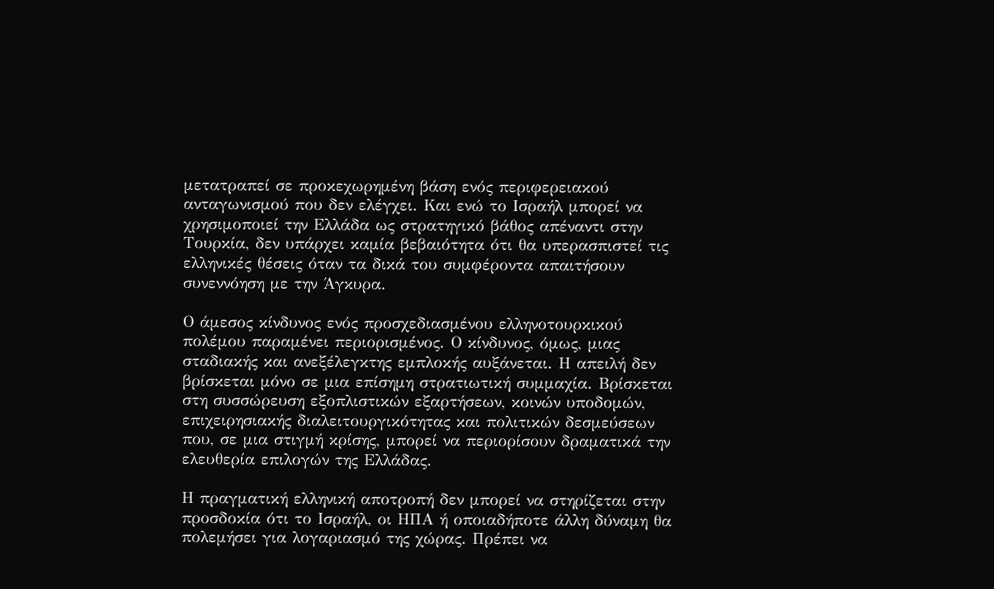μετατραπεί σε προκεχωρημένη βάση ενός περιφερειακού ανταγωνισμού που δεν ελέγχει. Και ενώ το Ισραήλ μπορεί να χρησιμοποιεί την Ελλάδα ως στρατηγικό βάθος απέναντι στην Τουρκία, δεν υπάρχει καμία βεβαιότητα ότι θα υπερασπιστεί τις ελληνικές θέσεις όταν τα δικά του συμφέροντα απαιτήσουν συνεννόηση με την Άγκυρα.

Ο άμεσος κίνδυνος ενός προσχεδιασμένου ελληνοτουρκικού πολέμου παραμένει περιορισμένος. Ο κίνδυνος, όμως, μιας σταδιακής και ανεξέλεγκτης εμπλοκής αυξάνεται. Η απειλή δεν βρίσκεται μόνο σε μια επίσημη στρατιωτική συμμαχία. Βρίσκεται στη συσσώρευση εξοπλιστικών εξαρτήσεων, κοινών υποδομών, επιχειρησιακής διαλειτουργικότητας και πολιτικών δεσμεύσεων που, σε μια στιγμή κρίσης, μπορεί να περιορίσουν δραματικά την ελευθερία επιλογών της Ελλάδας.

Η πραγματική ελληνική αποτροπή δεν μπορεί να στηρίζεται στην προσδοκία ότι το Ισραήλ, οι ΗΠΑ ή οποιαδήποτε άλλη δύναμη θα πολεμήσει για λογαριασμό της χώρας. Πρέπει να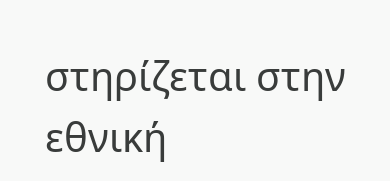στηρίζεται στην εθνική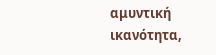αμυντική ικανότητα,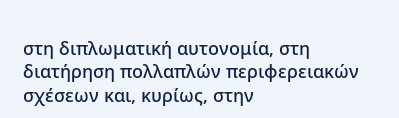στη διπλωματική αυτονομία, στη διατήρηση πολλαπλών περιφερειακών σχέσεων και, κυρίως, στην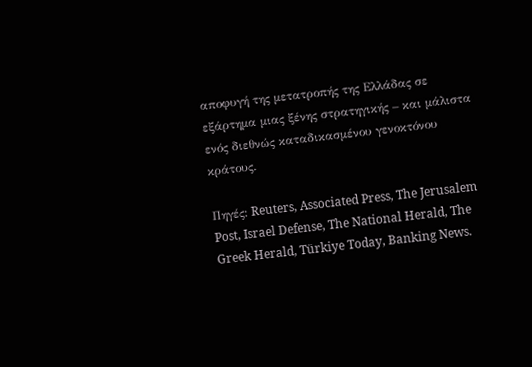αποφυγή της μετατροπής της Ελλάδας σε εξάρτημα μιας ξένης στρατηγικής – και μάλιστα ενός διεθνώς καταδικασμένου γενοκτόνου κράτους.

Πηγές: Reuters, Associated Press, The Jerusalem Post, Israel Defense, The National Herald, The Greek Herald, Türkiye Today, Banking News.